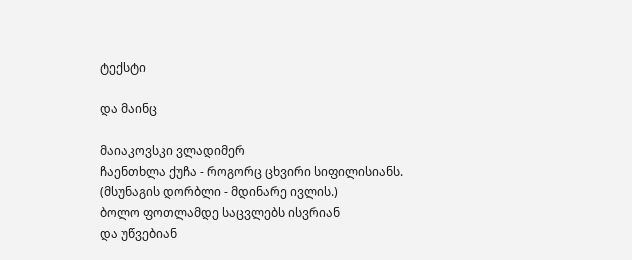ტექსტი

და მაინც

მაიაკოვსკი ვლადიმერ
ჩაენთხლა ქუჩა - როგორც ცხვირი სიფილისიანს.
(მსუნაგის დორბლი - მდინარე ივლის.)
ბოლო ფოთლამდე საცვლებს ისვრიან
და უწვებიან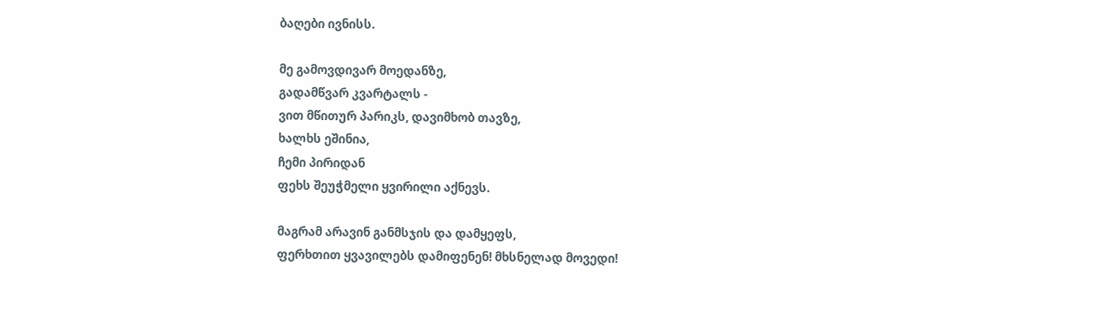ბაღები ივნისს.

მე გამოვდივარ მოედანზე,
გადამწვარ კვარტალს -
ვით მწითურ პარიკს, დავიმხობ თავზე,
ხალხს ეშინია,
ჩემი პირიდან
ფეხს შეუჭმელი ყვირილი აქნევს.

მაგრამ არავინ განმსჯის და დამყეფს,
ფერხთით ყვავილებს დამიფენენ! მხსნელად მოვედი!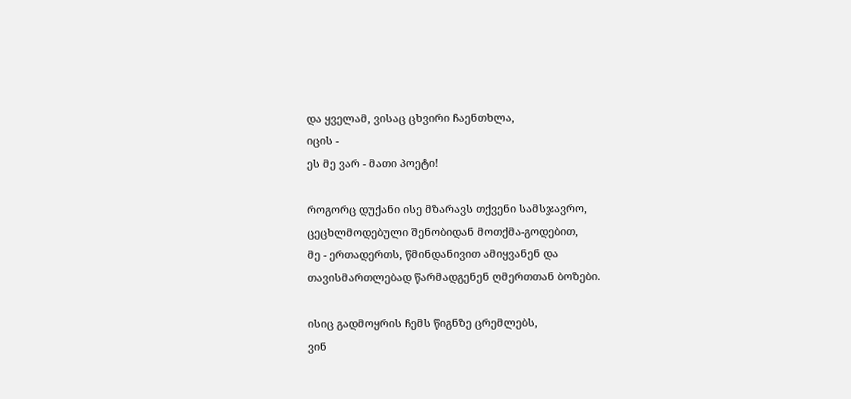და ყველამ, ვისაც ცხვირი ჩაენთხლა,
იცის -
ეს მე ვარ - მათი პოეტი!

როგორც დუქანი ისე მზარავს თქვენი სამსჯავრო,
ცეცხლმოდებული შენობიდან მოთქმა-გოდებით,
მე - ერთადერთს, წმინდანივით ამიყვანენ და
თავისმართლებად წარმადგენენ ღმერთთან ბოზები.

ისიც გადმოყრის ჩემს წიგნზე ცრემლებს,
ვინ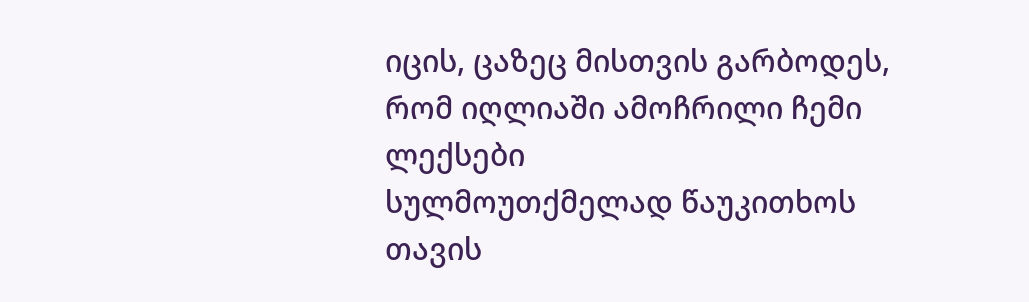იცის, ცაზეც მისთვის გარბოდეს,
რომ იღლიაში ამოჩრილი ჩემი ლექსები
სულმოუთქმელად წაუკითხოს
თავის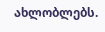ახლობლებს.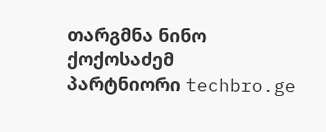თარგმნა ნინო ქოქოსაძემ
პარტნიორი techbro.ge